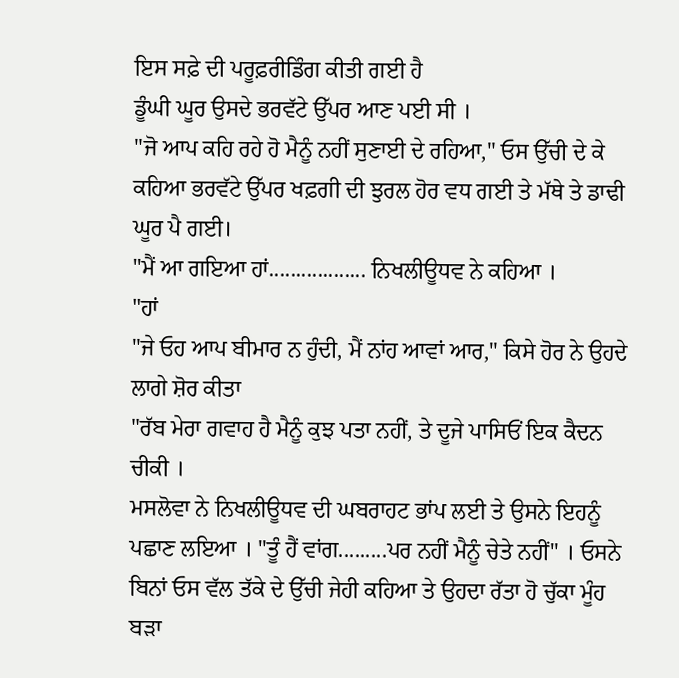ਇਸ ਸਫ਼ੇ ਦੀ ਪਰੂਫ਼ਰੀਡਿੰਗ ਕੀਤੀ ਗਈ ਹੈ
ਡੂੰਘੀ ਘੂਰ ਉਸਦੇ ਭਰਵੱਟੇ ਉੱਪਰ ਆਣ ਪਈ ਸੀ ।
"ਜੋ ਆਪ ਕਹਿ ਰਹੇ ਹੋ ਮੈਨੂੰ ਨਹੀਂ ਸੁਣਾਈ ਦੇ ਰਹਿਆ," ਓਸ ਉੱਚੀ ਦੇ ਕੇ ਕਹਿਆ ਭਰਵੱਟੇ ਉੱਪਰ ਖਫ਼ਗੀ ਦੀ ਝੁਰਲ ਹੋਰ ਵਧ ਗਈ ਤੇ ਮੱਥੇ ਤੇ ਡਾਢੀ ਘੂਰ ਪੈ ਗਈ।
"ਮੈਂ ਆ ਗਇਆ ਹਾਂ.................. ਨਿਖਲੀਊਧਵ ਨੇ ਕਹਿਆ ।
"ਹਾਂ
"ਜੇ ਓਹ ਆਪ ਬੀਮਾਰ ਨ ਹੁੰਦੀ, ਮੈਂ ਨਾਂਹ ਆਵਾਂ ਆਰ," ਕਿਸੇ ਹੋਰ ਨੇ ਉਹਦੇ ਲਾਗੇ ਸ਼ੋਰ ਕੀਤਾ
"ਰੱਬ ਮੇਰਾ ਗਵਾਹ ਹੈ ਮੈਨੂੰ ਕੁਝ ਪਤਾ ਨਹੀਂ, ਤੇ ਦੂਜੇ ਪਾਸਿਓਂ ਇਕ ਕੈਦਨ ਚੀਕੀ ।
ਮਸਲੋਵਾ ਨੇ ਨਿਖਲੀਊਧਵ ਦੀ ਘਬਰਾਹਟ ਭਾਂਪ ਲਈ ਤੇ ਉਸਨੇ ਇਹਨੂੰ ਪਛਾਣ ਲਇਆ । "ਤੂੰ ਹੈਂ ਵਾਂਗ.........ਪਰ ਨਹੀਂ ਮੈਨੂੰ ਚੇਤੇ ਨਹੀਂ" । ਓਸਨੇ ਬਿਨਾਂ ਓਸ ਵੱਲ ਤੱਕੇ ਦੇ ਉੱਚੀ ਜੇਹੀ ਕਹਿਆ ਤੇ ਉਹਦਾ ਰੱਤਾ ਹੋ ਚੁੱਕਾ ਮੂੰਹ ਬੜਾ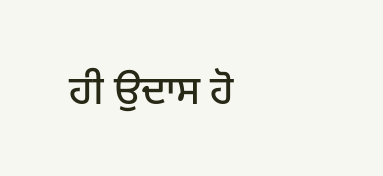ਹੀ ਉਦਾਸ ਹੋ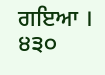ਗਇਆ ।
੪੩੦